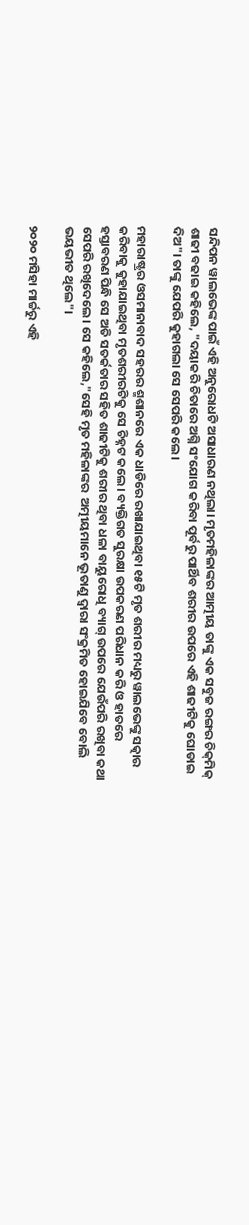ସନ୍ଦିପନ ୱାଲଭେଙ୍କ ପାଇଁ ଏହି ଅନୁରୋଧଟି ଅସାଧାରଣ ନଥିଲା। ମୃତମହିଳାଙ୍କର ଆତ୍ମୀୟ ତାଙ୍କୁ ଏକ ସବୁଜ ରଙ୍ଗର ଚିକ୍‍ମିକ୍‍ ଶାଢୀ ବଢାଇ କହିଲେ, "ଦୟାକରି ଚିତାରେ ଅଗ୍ନି ସଂଯୋଗ କରିବା ପୂର୍ବରୁ ପାର୍ଥିବ ଶରୀର ଉପରେ ଏହି ଶାଢୀଟିକୁ ଘୋଡାଇ ଦିଅ"। ତାଙ୍କୁ ଯେପରି କୁହାଗଲା ସେ ସେପରି କଲେ।

ମହାରାଷ୍ଟ୍ରର ଓସମାନାବାଦ ସହରର ଶ୍ମଶାନରେ ଏକ ଧାଡିରେ ରଖାଯାଇଥିବା ୧୫ଟି ମୃତ ଶରୀର ମଧ୍ୟରୁ ୱାଲଭେଙ୍କୁ ସତ୍କାର କରିବାକୁ କୁହାଯାଇଥିବା ମୃତଶରୀରଟିକୁ ସେ ଚିହ୍ନଟ କଲେ। ବ୍ୟକ୍ତିଗତ ସୁରକ୍ଷା ଉପକରଣ ପରିଧାନ କରି ଓ ହାତରେ ହସ୍ତାବରଣ ପିନ୍ଧି ସେ ଅତି ସତର୍କତାର ସହିତ ଶାଢୀଟିକୁ ଶରୀର ଥିବା ଧଳା ବାୟୁରୋଧି ବ୍ୟାଗ୍‍ ଉପରେ ଯେଉଁପରି ରଖିବା କଥା ସେପରି ରଖିଦେଲେ। ସେ କହିଲେ,"ସେହି ମୃତ ମହିଳାଙ୍କର  ଅତ୍ମୀୟମାନେ ଭୂତାଣୁ ଦ୍ୱାରା ସଂକ୍ରମିତ ହୋଇଯିବେ ବୋଲି ଭୟଭୀତ ଥିଲେ"।

୨୦୨୦ ମସିହା ମାର୍ଚ୍ଚରୁ ଏହି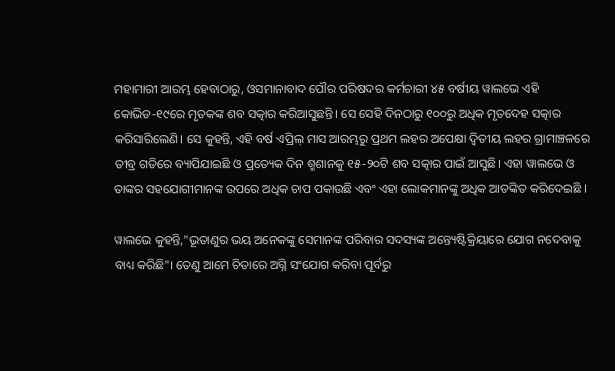ମହାମାରୀ ଆରମ୍ଭ ହେବାଠାରୁ, ଓସମାନାବାଦ ପୌର ପରିଷଦର କର୍ମଚାରୀ ୪୫ ବର୍ଷୀୟ ୱାଲଭେ ଏହି କୋଭିଡ-୧୯ରେ ମୃତକଙ୍କ ଶବ ସତ୍କାର କରିଆସୁଛନ୍ତି। ସେ ସେହି ଦିନଠାରୁ ୧୦୦ରୁ ଅଧିକ ମୃତଦେହ ସତ୍କାର କରିସାରିଲେଣି। ସେ କୁହନ୍ତି, ଏହି ବର୍ଷ ଏପ୍ରିଲ୍‌ ମାସ ଆରମ୍ଭରୁ ପ୍ରଥମ ଲହର ଅପେକ୍ଷା ଦ୍ୱିତୀୟ ଲହର ଗ୍ରାମାଞ୍ଚଳରେ ତୀବ୍ର ଗତିରେ ବ୍ୟାପିଯାଇଛି ଓ ପ୍ରତ୍ୟେକ ଦିନ ଶ୍ମଶାନକୁ ୧୫-୨୦ଟି ଶବ ସତ୍କାର ପାଇଁ ଆସୁଛି। ଏହା ୱାଲଭେ ଓ ତାଙ୍କର ସହଯୋଗୀମାନଙ୍କ ଉପରେ ଅଧିକ ଚାପ ପକାଉଛି ଏବଂ ଏହା ଲୋକମାନଙ୍କୁ ଅଧିକ ଆତଙ୍କିତ କରିଦେଇଛି ।

ୱାଲଭେ କୁହନ୍ତି,"ଭୂତାଣୁର ଭୟ ଅନେକଙ୍କୁ ସେମାନଙ୍କ ପରିବାର ସଦସ୍ୟଙ୍କ ଅନ୍ତ୍ୟେଷ୍ଟିକ୍ରିୟାରେ ଯୋଗ ନଦେବାକୁ ବାଧ୍ୟ କରିଛି"। ତେଣୁ ଆମେ ଚିତାରେ ଅଗ୍ନି ସଂଯୋଗ କରିବା ପୂର୍ବରୁ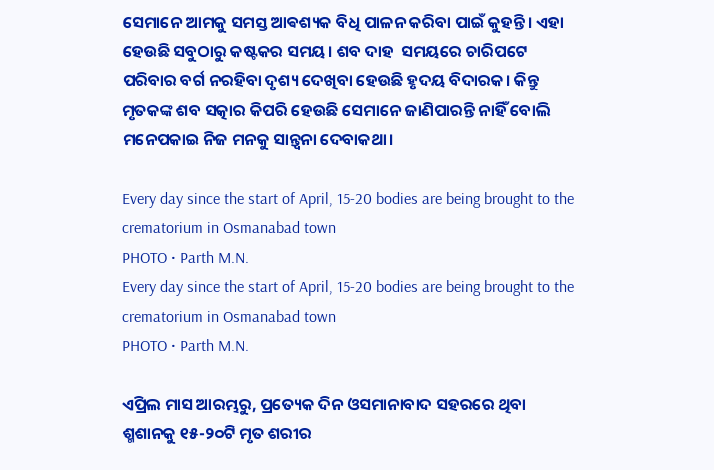ସେମାନେ ଆମକୁ ସମସ୍ତ ଆଵଶ୍ୟକ ବିଧି ପାଳନ କରିବା ପାଇଁ କୁହନ୍ତି। ଏହା ହେଉଛି ସବୁଠାରୁ କଷ୍ଟକର ସମୟ। ଶବ ଦାହ  ସମୟରେ ଚାରିପଟେ ପରିବାର ବର୍ଗ ନରହିବା ଦୃଶ୍ୟ ଦେଖିବା ହେଉଛି ହୃଦୟ ବିଦାରକ। କିନ୍ତୁ ମୃତକଙ୍କ ଶବ ସତ୍କାର କିପରି ହେଉଛି ସେମାନେ ଜାଣିପାରନ୍ତି ନାହିଁ ବୋଲି ମନେପକାଇ ନିଜ ମନକୁ ସାନ୍ତ୍ୱନା ଦେବାକଥା।

Every day since the start of April, 15-20 bodies are being brought to the crematorium in Osmanabad town
PHOTO • Parth M.N.
Every day since the start of April, 15-20 bodies are being brought to the crematorium in Osmanabad town
PHOTO • Parth M.N.

ଏପ୍ରିଲ ମାସ ଆରମ୍ଭରୁ, ପ୍ରତ୍ୟେକ ଦିନ ଓସମାନାବାଦ ସହରରେ ଥିବା ଶ୍ମଶାନକୁ ୧୫-୨୦ଟି ମୃତ ଶରୀର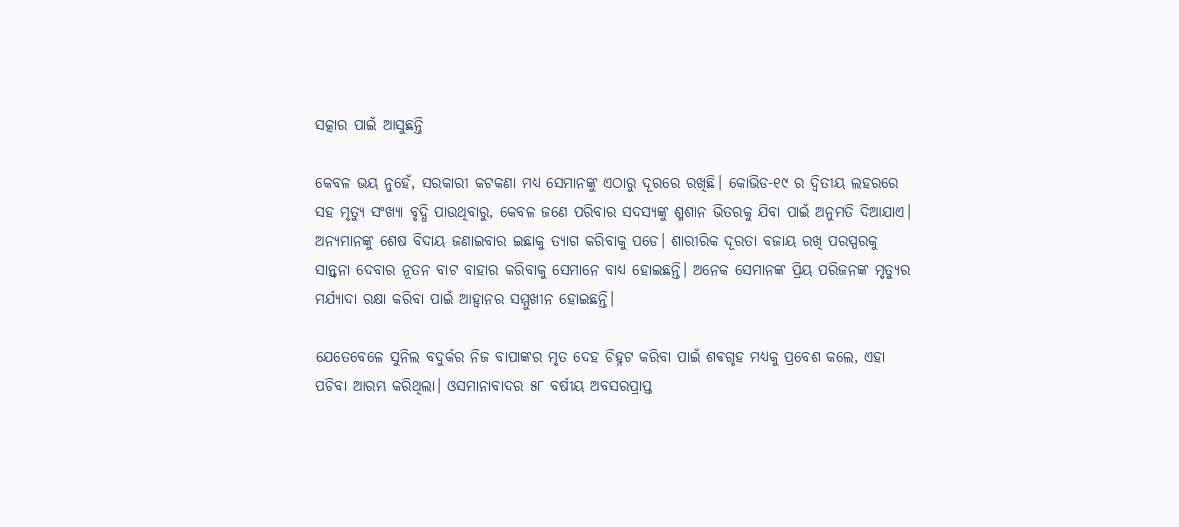ସତ୍କାର ପାଇଁ ଆସୁଛନ୍ତି

କେବଳ ଭୟ ନୁହେଁ, ସରକାରୀ କଟକଣା ମଧ୍ୟ ସେମାନଙ୍କୁ ଏଠାରୁ ଦୂରରେ ରଖିଛି। କୋଭିଡ-୧୯ ର ଦ୍ୱିତୀୟ ଲହରରେ ସହ ମୃତ୍ୟୁ ସଂଖ୍ୟା ବୃଦ୍ଧି ପାଉଥିବାରୁ, କେବଳ ଜଣେ ପରିବାର ସଦସ୍ୟଙ୍କୁ ଶ୍ମଶାନ ଭିତରକୁ ଯିବା ପାଇଁ ଅନୁମତି ଦିଆଯାଏ। ଅନ୍ୟମାନଙ୍କୁ ଶେଷ ବିଦାୟ ଜଣାଇବାର ଇଛାକୁ ତ୍ୟାଗ କରିବାକୁ ପଡେ। ଶାରୀରିକ ଦୂରତା ବଜାୟ ରଖି ପରସ୍ପରକୁ ସାନ୍ତ୍ୱନା ଦେବାର ନୂତନ ବାଟ ବାହାର କରିବାକୁ ସେମାନେ ବାଧ୍ୟ ହୋଇଛନ୍ତି। ଅନେକ ସେମାନଙ୍କ ପ୍ରିୟ ପରିଜନଙ୍କ ମୃତ୍ୟୁର ମର୍ଯ୍ୟାଦା ରକ୍ଷା କରିବା ପାଇଁ ଆହ୍ୱାନର ସମ୍ମୁଖୀନ ହୋଇଛନ୍ତି।

ଯେତେବେଳେ ସୁନିଲ ବଦୁର୍କର ନିଜ ବାପାଙ୍କର ମୃତ ଦେହ ଚିହ୍ନଟ କରିବା ପାଇଁ ଶଵଗୃହ ମଧ୍ୟକୁ ପ୍ରବେଶ କଲେ, ଏହା ପଚିବା ଆରମ୍ଭ କରିଥିଲା। ଓସମାନାବାଦର ୫୮ ବର୍ଷୀୟ ଅବସରପ୍ରାପ୍ତ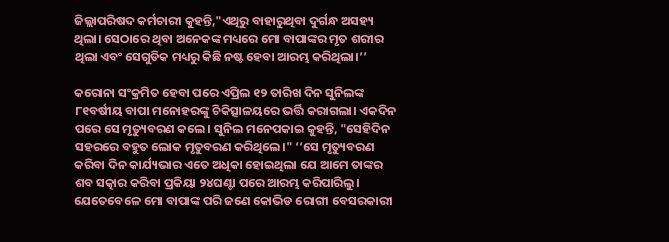ଜିଲ୍ଲାପରିଷଦ କର୍ମଚାରୀ କୁହନ୍ତି,"ଏଥିରୁ ବାହାରୁଥିବା ଦୁର୍ଗନ୍ଧ ଅସହ୍ୟ ଥିଲା। ସେଠାରେ ଥିବା ଅନେକଙ୍କ ମଧ୍ୟରେ ମୋ ବାପାଙ୍କର ମୃତ ଶରୀର ଥିଲା ଏବଂ ସେଗୁଡିକ ମଧ୍ୟରୁ କିଛି ନଷ୍ଟ ହେବା ଆରମ୍ଭ କରିଥିଲା।’’

କରୋନା ସଂକ୍ରମିତ ହେବା ପରେ ଏପ୍ରିଲ ୧୨ ତାରିଖ ଦିନ ସୁନିଲଙ୍କ ୮୧ବର୍ଷୀୟ ବାପା ମନୋହରଙ୍କୁ ଚିକିତ୍ସାଳୟରେ ଭର୍ତ୍ତି କରାଗଲା। ଏକଦିନ ପରେ ସେ ମୃତ୍ୟୁବରଣ କଲେ। ସୁନିଲ ମନେପକାଇ କୁହନ୍ତି, "ସେହିଦିନ ସହରରେ ବହୁତ ଲୋକ ମୃତୁବରଣ କରିଥିଲେ।" ‘‘ସେ ମୃତ୍ୟୁବରଣ କରିବା ଦିନ କାର୍ଯ୍ୟଭାର ଏତେ ଅଧିକା ହୋଇଥିଲା ଯେ ଆମେ ତାଙ୍କର ଶବ ସତ୍କାର କରିବା ପ୍ରକିୟା ୨୪ଘଣ୍ଟା ପରେ ଆରମ୍ଭ କରିପାରିଲୁ। ଯେତେବେଳେ ମୋ ବାପାଙ୍କ ପରି ଜଣେ କୋଭିଡ ରୋଗୀ ବେସରକାରୀ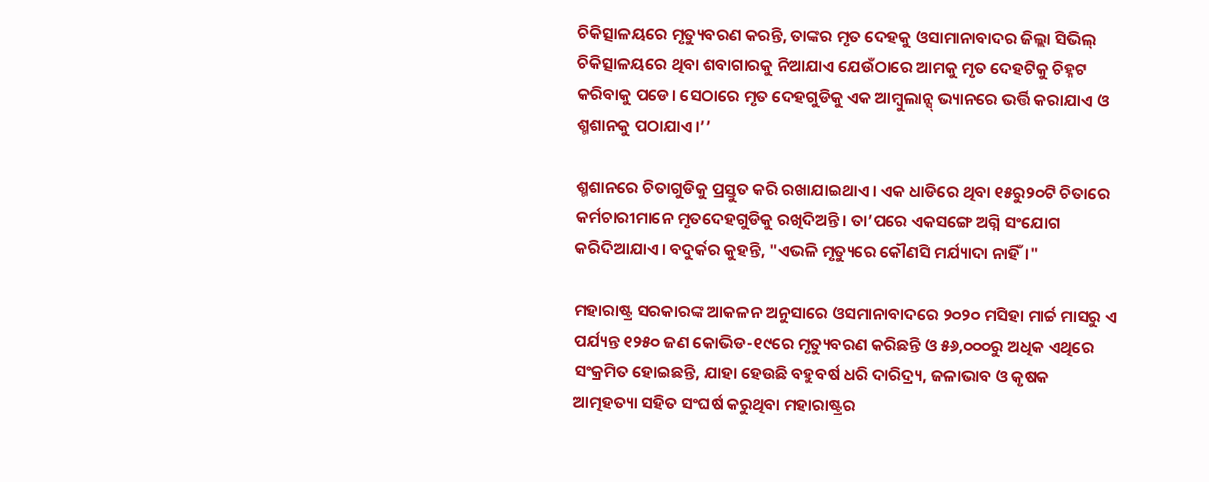ଚିକିତ୍ସାଳୟରେ ମୃତ୍ୟୁବରଣ କରନ୍ତି, ତାଙ୍କର ମୃତ ଦେହକୁ ଓସାମାନାବାଦର ଜିଲ୍ଲା ସିଭିଲ୍‍ ଚିକିତ୍ସାଳୟରେ ଥିବା ଶବାଗାରକୁ ନିଆଯାଏ ଯେଉଁଠାରେ ଆମକୁ ମୃତ ଦେହଟିକୁ ଚିହ୍ନଟ କରିବାକୁ ପଡେ। ସେଠାରେ ମୃତ ଦେହଗୁଡିକୁ ଏକ ଆମ୍ବୁଲାନ୍ସ୍‍ ଭ୍ୟାନରେ ଭର୍ତ୍ତି କରାଯାଏ ଓ ଶ୍ମଶାନକୁ ପଠାଯାଏ।’’

ଶ୍ମଶାନରେ ଚିତାଗୁଡିକୁ ପ୍ରସ୍ତୁତ କରି ରଖାଯାଇଥାଏ। ଏକ ଧାଡିରେ ଥିବା ୧୫ରୁ୨୦ଟି ଚିତାରେ କର୍ମଚାରୀମାନେ ମୃତଦେହଗୁଡିକୁ ରଖିଦିଅନ୍ତି। ତା’ପରେ ଏକସଙ୍ଗେ ଅଗ୍ନି ସଂଯୋଗ କରିଦିଆଯାଏ। ବଦୁର୍କର କୁହନ୍ତି, "ଏଭଳି ମୃତ୍ୟୁରେ କୌଣସି ମର୍ଯ୍ୟାଦା ନାହିଁ।"

ମହାରାଷ୍ଟ୍ର ସରକାରଙ୍କ ଆକଳନ ଅନୁସାରେ ଓସମାନାବାଦରେ ୨୦୨୦ ମସିହା ମାର୍ଚ୍ଚ ମାସରୁ ଏ ପର୍ଯ୍ୟନ୍ତ ୧୨୫୦ ଜଣ କୋଭିଡ-୧୯ରେ ମୃତ୍ୟୁବରଣ କରିଛନ୍ତି ଓ ୫୬,୦୦୦ରୁ ଅଧିକ ଏଥିରେ ସଂକ୍ରମିତ ହୋଇଛନ୍ତି, ଯାହା ହେଉଛି ବହୁବର୍ଷ ଧରି ଦାରିଦ୍ର୍ୟ, ଜଳାଭାବ ଓ କୃଷକ ଆତ୍ମହତ୍ୟା ସହିତ ସଂଘର୍ଷ କରୁଥିବା ମହାରାଷ୍ଟ୍ରର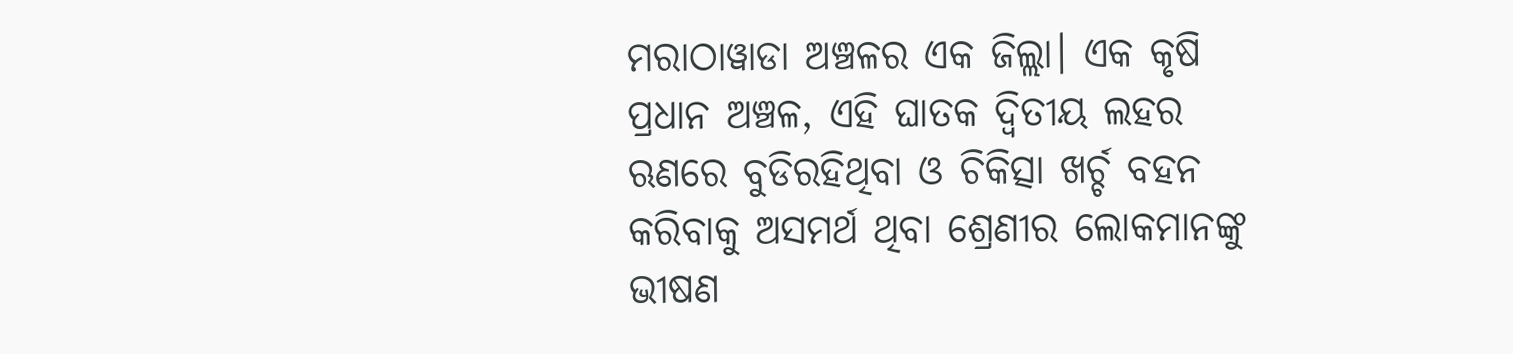ମରାଠାୱାଡା ଅଞ୍ଚଳର ଏକ ଜିଲ୍ଲା। ଏକ କୃଷି ପ୍ରଧାନ ଅଞ୍ଚଳ, ଏହି ଘାତକ ଦ୍ୱିତୀୟ ଲହର ଋଣରେ ବୁଡିରହିଥିବା ଓ ଚିକିତ୍ସା ଖର୍ଚ୍ଚ ବହନ କରିବାକୁ ଅସମର୍ଥ ଥିବା ଶ୍ରେଣୀର ଲୋକମାନଙ୍କୁ ଭୀଷଣ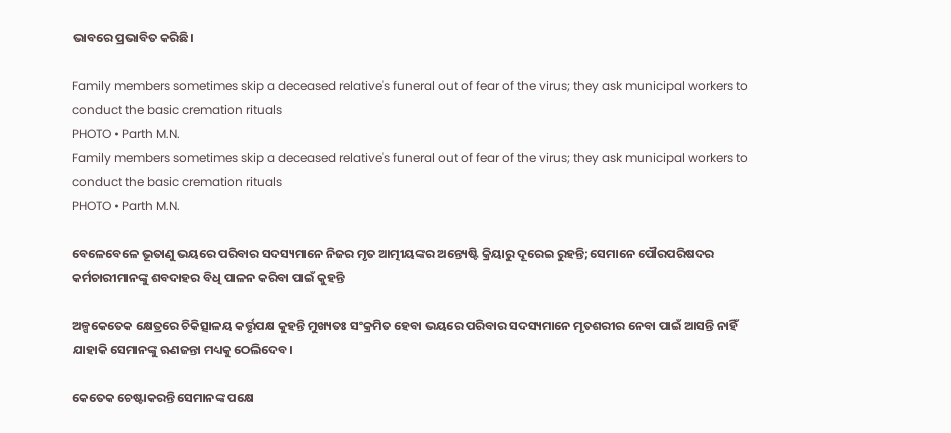ଭାବରେ ପ୍ରଭାବିତ କରିଛି।

Family members sometimes skip a deceased relative's funeral out of fear of the virus; they ask municipal workers to conduct the basic cremation rituals
PHOTO • Parth M.N.
Family members sometimes skip a deceased relative's funeral out of fear of the virus; they ask municipal workers to conduct the basic cremation rituals
PHOTO • Parth M.N.

ବେଳେବେଳେ ଭୂତାଣୁ ଭୟରେ ପରିବାର ସଦସ୍ୟମାନେ ନିଜର ମୃତ ଆତ୍ମୀୟଙ୍କର ଅନ୍ତ୍ୟେଷ୍ଟି କ୍ରିୟାରୁ ଦୂରେଇ ରୁହନ୍ତି; ସେମାନେ ପୌରପରିଷଦର କର୍ମଚାରୀମାନଙ୍କୁ ଶବଦାହର ବିଧି ପାଳନ କରିବା ପାଇଁ କୁହନ୍ତି

ଅଳ୍ପକେତେକ କ୍ଷେତ୍ରରେ ଚିକିତ୍ସାଳୟ କର୍ତ୍ତୃପକ୍ଷ କୁହନ୍ତି ମୁଖ୍ୟତଃ ସଂକ୍ରମିତ ହେବା ଭୟରେ ପରିବାର ସଦସ୍ୟମାନେ ମୃତଶରୀର ନେବା ପାଇଁ ଆସନ୍ତି ନାହିଁ ଯାହାକି ସେମାନଙ୍କୁ ଋଣଜନ୍ତା ମଧ୍ୟକୁ ଠେଲିଦେବ।

କେତେକ ଚେଷ୍ଟାକରନ୍ତି ସେମାନଙ୍କ ପକ୍ଷେ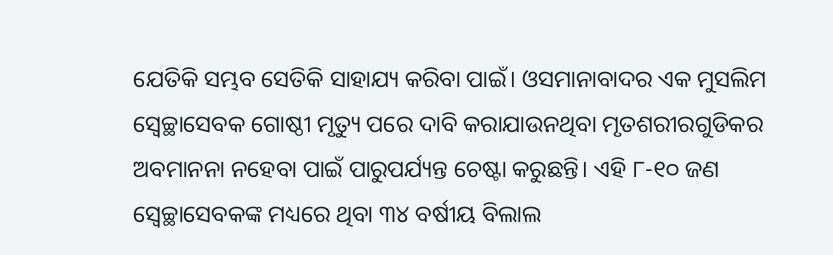ଯେତିକି ସମ୍ଭବ ସେତିକି ସାହାଯ୍ୟ କରିବା ପାଇଁ। ଓସମାନାବାଦର ଏକ ମୁସଲିମ ସ୍ୱେଚ୍ଛାସେବକ ଗୋଷ୍ଠୀ ମୃତ୍ୟୁ ପରେ ଦାବି କରାଯାଉନଥିବା ମୃତଶରୀରଗୁଡିକର ଅବମାନନା ନହେବା ପାଇଁ ପାରୁପର୍ଯ୍ୟନ୍ତ ଚେଷ୍ଟା କରୁଛନ୍ତି। ଏହି ୮-୧୦ ଜଣ ସ୍ୱେଚ୍ଛାସେବକଙ୍କ ମଧ୍ୟରେ ଥିବା ୩୪ ବର୍ଷୀୟ ବିଲାଲ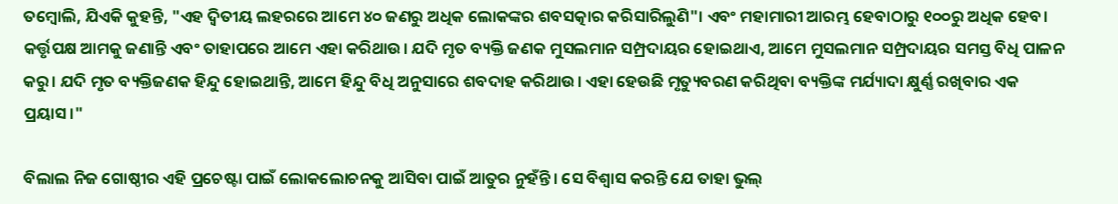ତମ୍ବୋଲି, ଯିଏକି କୁହନ୍ତି, "ଏହ ଦ୍ୱିତୀୟ ଲହରରେ ଆମେ ୪୦ ଜଣରୁ ଅଧିକ ଲୋକଙ୍କର ଶବସତ୍କାର କରିସାରିଲୁଣି"। ଏବଂ ମହାମାରୀ ଆରମ୍ଭ ହେବାଠାରୁ ୧୦୦ରୁ ଅଧିକ ହେବ। କର୍ତ୍ତୃପକ୍ଷ ଆମକୁ ଜଣାନ୍ତି ଏବଂ ତାହାପରେ ଆମେ ଏହା କରିଥାଉ। ଯଦି ମୃତ ବ୍ୟକ୍ତି ଜଣକ ମୁସଲମାନ ସମ୍ପ୍ରଦାୟର ହୋଇଥାଏ, ଆମେ ମୁସଲମାନ ସମ୍ପ୍ରଦାୟର ସମସ୍ତ ବିଧି ପାଳନ କରୁ। ଯଦି ମୃତ ବ୍ୟକ୍ତିଜଣକ ହିନ୍ଦୁ ହୋଇଥାନ୍ତି, ଆମେ ହିନ୍ଦୁ ବିଧି ଅନୁସାରେ ଶବଦାହ କରିଥାଉ। ଏହା ହେଉଛି ମୃତ୍ୟୁବରଣ କରିଥିବା ବ୍ୟକ୍ତିଙ୍କ ମର୍ଯ୍ୟାଦା କ୍ଷୁର୍ଣ୍ଣ ରଖିବାର ଏକ ପ୍ରୟାସ।"

ବିଲାଲ ନିଜ ଗୋଷ୍ଠୀର ଏହି ପ୍ରଚେଷ୍ଟା ପାଇଁ ଲୋକଲୋଚନକୁ ଆସିବା ପାଇଁ ଆତୁର ନୁହଁନ୍ତି। ସେ ବିଶ୍ୱାସ କରନ୍ତି ଯେ ତାହା ଭୁଲ୍‍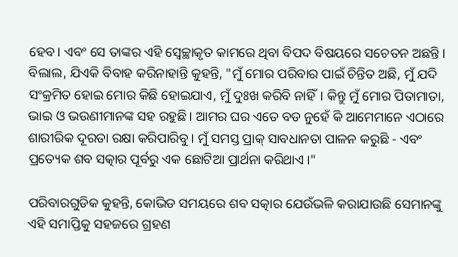ହେବ। ଏବଂ ସେ ତାଙ୍କର ଏହି ସ୍ୱେଚ୍ଛାକୃତ କାମରେ ଥିବା ବିପଦ ବିଷୟରେ ସଚେତନ ଅଛନ୍ତି। ବିଲାଲ, ଯିଏକି ବିବାହ କରିନାହାନ୍ତି କୁହନ୍ତି, "ମୁଁ ମୋର ପରିବାର ପାଇଁ ଚିନ୍ତିତ ଅଛି, ମୁଁ ଯଦି ସଂକ୍ରମିତ ହୋଇ ମୋର କିଛି ହୋଇଯାଏ, ମୁଁ ଦୁଃଖ କରିବି ନାହିଁ। କିନ୍ତୁ ମୁଁ ମୋର ପିତାମାତା, ଭାଇ ଓ ଭଉଣୀମାନଙ୍କ ସହ ରହୁଛି। ଆମର ଘର ଏତେ ବଡ ନୁହେଁ କି ଆମେମାନେ ଏଠାରେ ଶାରୀରିକ ଦୂରତା ରକ୍ଷା କରିପାରିବୁ। ମୁଁ ସମସ୍ତ ପ୍ରାକ୍‍ ସାବଧାନତା ପାଳନ କରୁଛି - ଏବଂ ପ୍ରତ୍ୟେକ ଶବ ସତ୍କାର ପୂର୍ବରୁ ଏକ ଛୋଟିଆ ପ୍ରାର୍ଥନା କରିଥାଏ।"

ପରିବାରଗୁଡିକ କୁହନ୍ତି, କୋଭିଡ ସମୟରେ ଶବ ସତ୍କାର ଯେଉଁଭଳି କରାଯାଉଛି ସେମାନଙ୍କୁ ଏହି ସମାପ୍ତିକୁ ସହଜରେ ଗ୍ରହଣ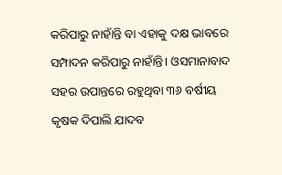କରିପାରୁ ନାହାଁନ୍ତି ବା ଏହାକୁ ଦକ୍ଷ ଭାବରେ ସମ୍ପାଦନ କରିପାରୁ ନାହାଁନ୍ତି। ଓସମାନାବାଦ ସହର ଉପାନ୍ତରେ ରହୁଥିବା ୩୬ ବର୍ଷୀୟ କୃଷକ ଦିପାଲି ଯାଦବ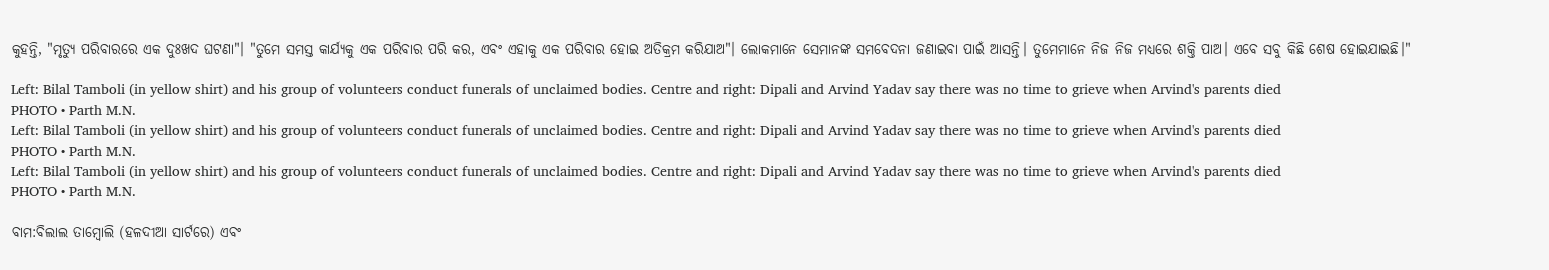କୁହନ୍ତି, "ମୃତ୍ୟୁ ପରିବାରରେ ଏକ ଦୁଃଖଦ ଘଟଣା"। "ତୁମେ ସମସ୍ତ କାର୍ଯ୍ୟକୁ ଏକ ପରିବାର ପରି କର, ଏବଂ ଏହାକୁ ଏକ ପରିବାର ହୋଇ ଅତିକ୍ରମ କରିଯାଅ"। ଲୋକମାନେ ସେମାନଙ୍କ ସମବେଦନା ଜଣାଇବା ପାଇଁ ଆସନ୍ତି। ତୁମେମାନେ ନିଜ ନିଜ ମଧ୍ୟରେ ଶକ୍ତି ପାଅ। ଏବେ ସବୁ କିଛି ଶେଷ ହୋଇଯାଇଛି।"

Left: Bilal Tamboli (in yellow shirt) and his group of volunteers conduct funerals of unclaimed bodies. Centre and right: Dipali and Arvind Yadav say there was no time to grieve when Arvind's parents died
PHOTO • Parth M.N.
Left: Bilal Tamboli (in yellow shirt) and his group of volunteers conduct funerals of unclaimed bodies. Centre and right: Dipali and Arvind Yadav say there was no time to grieve when Arvind's parents died
PHOTO • Parth M.N.
Left: Bilal Tamboli (in yellow shirt) and his group of volunteers conduct funerals of unclaimed bodies. Centre and right: Dipali and Arvind Yadav say there was no time to grieve when Arvind's parents died
PHOTO • Parth M.N.

ବାମ:ବିଲାଲ ତାମ୍ବୋଲି (ହଳଦୀଆ ସାର୍ଟରେ) ଏବଂ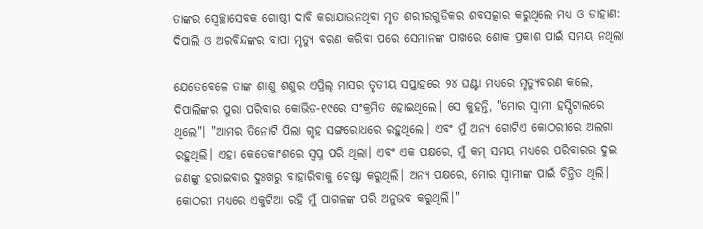ତାଙ୍କର ସ୍ୱେଚ୍ଛାସେବକ ଗୋଷ୍ଠୀ ଦାବି କରାଯାଉନଥିବା ମୃତ ଶରୀରଗୁଡିକର ଶବସତ୍କାର କରୁଥିଲେ ମଧ୍ୟ ଓ ଡାହାଣ: ଦିପାଲି ଓ ଅରବିନ୍ଦଙ୍କର ବାପା ମୃତ୍ୟୁ ବରଣ କରିବା ପରେ ସେମାନଙ୍କ ପାଖରେ ଶୋକ ପ୍ରକାଶ ପାଇଁ ସମୟ ନଥିଲା

ଯେତେବେଳେ ତାଙ୍କ ଶାଶୁ ଶଶୁର ଏପ୍ରିଲ୍‌ ମାସର ତୃତୀୟ ସପ୍ତାହରେ ୨୪ ଘଣ୍ଟା ମଧ୍ୟରେ ମୃତ୍ୟୁବରଣ କଲେ, ଦିପାଲିଙ୍କର ପୁରା ପରିବାର କୋଭିଡ-୧୯ରେ ସଂକ୍ରମିତ ହୋଇଥିଲେ। ସେ କୁହନ୍ତି, "ମୋର ସ୍ୱାମୀ ହସ୍ପିଟାଲରେ ଥିଲେ"। "ଆମର ତିନୋଟି ପିଲା ଗୃହ ସଙ୍ଗରୋଧରେ ରହୁଥିଲେ। ଏବଂ ମୁଁ ଅନ୍ୟ ଗୋଟିଏ କୋଠରୀରେ ଅଲଗା ରହୁଥିଲି। ଏହା କେତେକାଂଶରେ ସ୍ୱପ୍ନ ପରି ଥିଲା। ଏବଂ ଏକ ପକ୍ଷରେ, ମୁଁ କମ୍‍ ସମୟ ମଧ୍ୟରେ ପରିବାରର ଦୁଇ ଜଣଙ୍କୁ ହରାଇବାର ଦୁଃଖରୁ ବାହାରିବାକୁ ଚେଷ୍ଟା କରୁଥିଲି। ଅନ୍ୟ ପକ୍ଷରେ, ମୋର ସ୍ୱାମୀଙ୍କ ପାଇଁ ଚିନ୍ତିତ ଥିଲି। କୋଠରୀ ମଧ୍ୟରେ ଏକୁଟିଆ ରହି ମୁଁ ପାଗଳଙ୍କ ପରି ଅନୁଭବ କରୁଥିଲି।"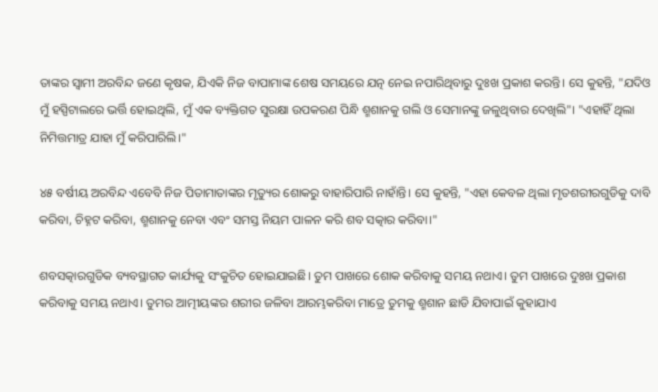ତାଙ୍କର ସ୍ୱାମୀ ଅରବିନ୍ଦ ଜଣେ କୃଷକ, ଯିଏକି ନିଜ ବାପାମାଙ୍କ ଶେଷ ସମୟରେ ଯତ୍ନ ନେଇ ନପାରିଥିବାରୁ ଦୁଃଖ ପ୍ରକାଶ କରନ୍ତି। ସେ କୁହନ୍ତି, "ଯଦିଓ ମୁଁ ହସ୍ପିଟାଲରେ ଭର୍ତ୍ତି ହୋଇଥିଲି, ମୁଁ ଏକ ବ୍ୟକ୍ତିଗତ ସୁରକ୍ଷା ଉପକରଣ ପିନ୍ଧି ଶ୍ମଶାନକୁ ଗଲି ଓ ସେମାନଙ୍କୁ ଜଳୁଥିବାର ଦେଖିଲି"। "ଏହାହିଁ ଥିଲା ନିମିତ୍ତମାତ୍ର ଯାହା ମୁଁ କରିପାରିଲି।"

୪୫ ବର୍ଷୀୟ ଅରବିନ୍ଦ ଏବେବି ନିଜ ପିତାମାତାଙ୍କର ମୃତ୍ୟୁର ଶୋକରୁ ବାହାରିପାରି ନାହାଁନ୍ତି। ସେ କୁହନ୍ତି, "ଏହା କେବଳ ଥିଲା ମୃତଶରୀରଗୁଡିକୁ ଦାବି କରିବା, ଚିହ୍ନଟ କରିବା, ଶ୍ମଶାନକୁ ନେବା ଏବଂ ସମସ୍ତ ନିୟମ ପାଳନ କରି ଶବ ସତ୍କାର କରିବା।"

ଶବସତ୍କାରଗୁଡିକ ବ୍ୟବସ୍ଥାଗତ କାର୍ଯ୍ୟକୁ ସଂକୁଚିତ ହୋଇଯାଇଛି। ତୁମ ପାଖରେ ଶୋକ କରିବାକୁ ସମୟ ନଥାଏ। ତୁମ ପାଖରେ ଦୁଃଖ ପ୍ରକାଶ କରିବାକୁ ସମୟ ନଥାଏ। ତୁମର ଆତ୍ମୀୟଙ୍କର ଶରୀର ଜଳିବା ଆରମ୍ଭକରିବା ମାତ୍ରେ ତୁମକୁ ଶ୍ମଶାନ ଛାଡି ଯିବାପାଇଁ କୁହାଯାଏ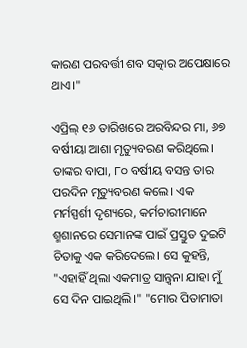କାରଣ ପରବର୍ତ୍ତୀ ଶବ ସତ୍କାର ଅପେକ୍ଷାରେ ଥାଏ।"

ଏପ୍ରିଲ୍‌ ୧୬ ତାରିଖରେ ଅରବିନ୍ଦର ମା, ୬୭ ବର୍ଷୀୟା ଆଶା ମୃତ୍ୟୁବରଣ କରିଥିଲେ। ତାଙ୍କର ବାପା, ୮୦ ବର୍ଷୀୟ ବସନ୍ତ ତାର ପରଦିନ ମୃତ୍ୟୁବରଣ କଲେ। ଏକ ମର୍ମସ୍ପର୍ଶୀ ଦୃଶ୍ୟରେ, କର୍ମଚାରୀମାନେ ଶ୍ମଶାନରେ ସେମାନଙ୍କ ପାଇଁ ପ୍ରସ୍ତୁତ ଦୁଇଟି ଚିତାକୁ ଏକ କରିଦେଲେ। ସେ କୁହନ୍ତି, "ଏହାହିଁ ଥିଲା ଏକମାତ୍ର ସାନ୍ତ୍ୱନା ଯାହା ମୁଁ ସେ ଦିନ ପାଇଥିଲି।" "ମୋର ପିତାମାତା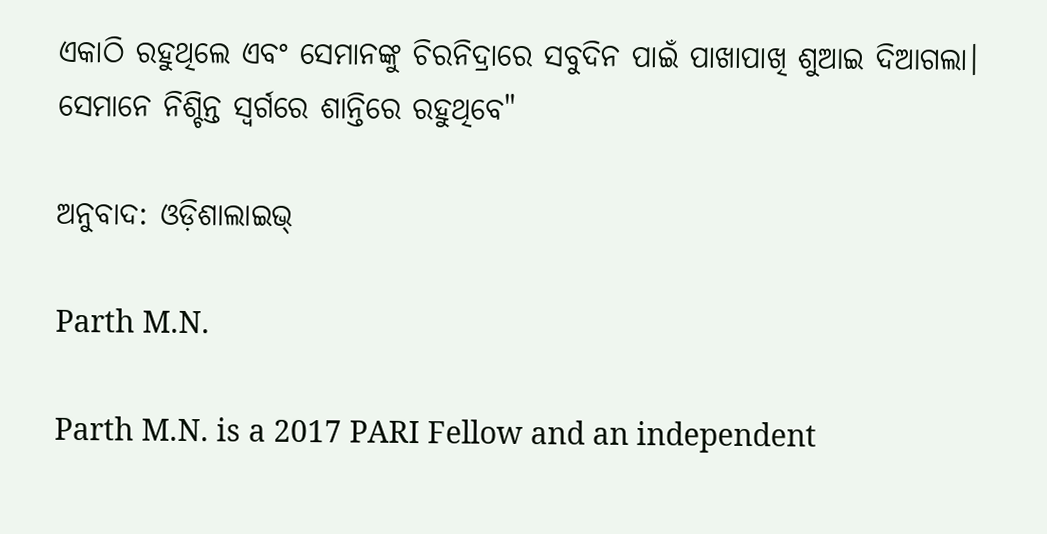ଏକାଠି ରହୁଥିଲେ ଏବଂ ସେମାନଙ୍କୁ ଚିରନିଦ୍ରାରେ ସବୁଦିନ ପାଇଁ ପାଖାପାଖି ଶୁଆଇ ଦିଆଗଲା। ସେମାନେ ନିଶ୍ଚିନ୍ତ ସ୍ୱର୍ଗରେ ଶାନ୍ତିରେ ରହୁଥିବେ"

ଅନୁବାଦ: ଓଡ଼ିଶାଲାଇଭ୍‍

Parth M.N.

Parth M.N. is a 2017 PARI Fellow and an independent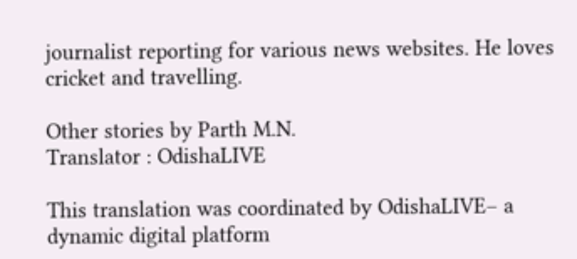journalist reporting for various news websites. He loves cricket and travelling.

Other stories by Parth M.N.
Translator : OdishaLIVE

This translation was coordinated by OdishaLIVE– a dynamic digital platform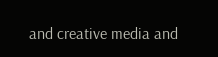and creative media and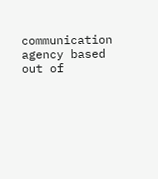communication agency based out of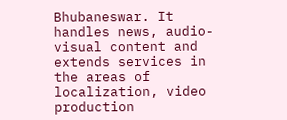Bhubaneswar. It handles news, audio-visual content and extends services in the areas of localization, video production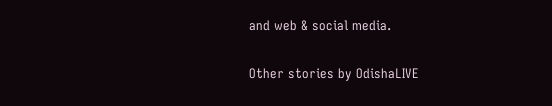and web & social media.

Other stories by OdishaLIVE